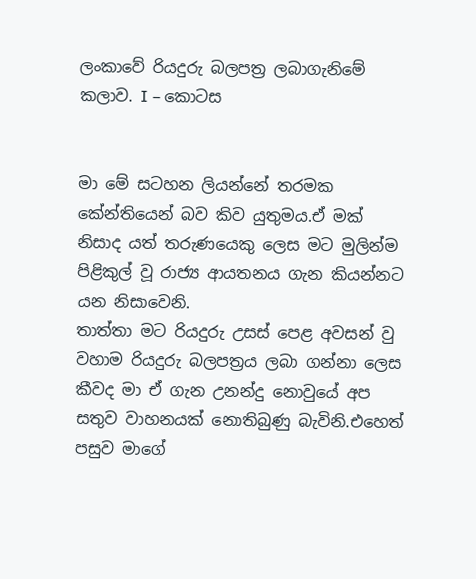ලංකාවේ රියදුරු බලපත්‍ර ලබාගැනිමේ කලාව. I – කොටස


මා මේ සටහන ලියන්නේ තරමක කේන්තියෙන් බව කිව යුතුමය.ඒ මක් නිසාද යත් තරුණයෙකු ලෙස මට මුලින්ම පිළිකුල් වූ රාජ්‍ය ආයතනය ගැන කියන්නට යන නිසාවෙනි.
තාත්තා මට රියදුරු උසස් පෙළ අවසන් වු වහාම රියදුරු බලපත්‍රය ලබා ගන්නා ලෙස කීවද මා ඒ ගැන උනන්දු නොවුයේ අප සතුව වාහනයක් නොතිබුණු බැවිනි.එහෙත් පසුව මාගේ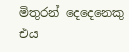මිතුරන් දෙදෙනෙකු එය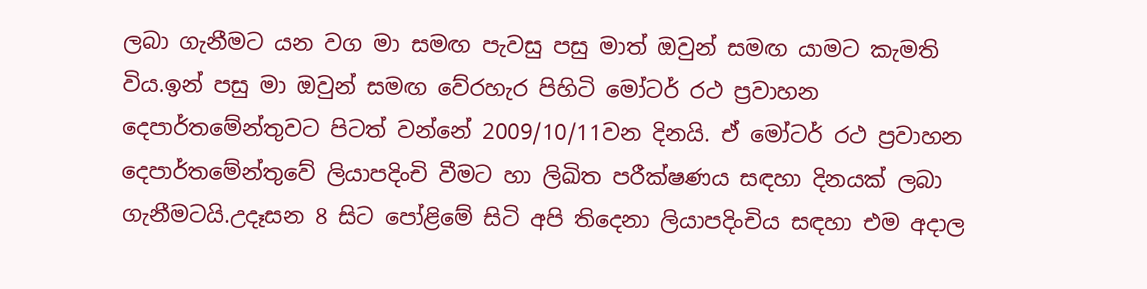ලබා ගැනීමට යන වග මා සමඟ පැවසු පසු මාත් ඔවුන් සමඟ යාමට කැමති විය.ඉන් පසු මා ඔවුන් සමඟ වේරහැර පිහිටි මෝටර් රථ ප්‍රවාහන දෙපාර්තමේන්තුවට පිටත් වන්නේ 2009/10/11වන දිනයි. ඒ මෝටර් රථ ප්‍රවාහන දෙපාර්තමේන්තුවේ ලියාපදිංචි වීමට හා ලිඛිත පරීක්ෂණය සඳහා දිනයක් ලබා ගැනීමටයි.උදෑසන 8 සිට පෝළිමේ සිටි අපි තිදෙනා ලියාපදිංචිය සඳහා එම අදාල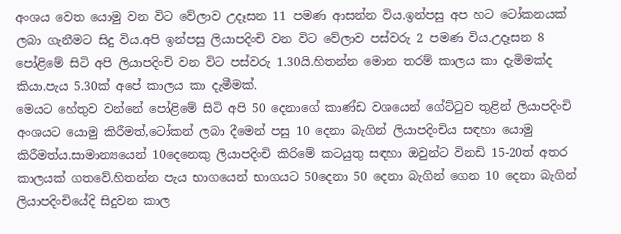අංශය වෙත යොමු වන විට වේලාව උදෑසන 11 පමණ ආසන්න විය.ඉන්පසු අප හට ටෝකනයක් ලබා ගැනීමට සිදු විය.අපි ඉන්පසු ලියාපදිංචි වන විට වේලාව පස්වරු 2 පමණ විය.උදෑසන 8 පෝළිමේ සිටි අපි ලියාපදිංචි වන විට පස්වරු 1.30යි.හිතන්න මොන තරම් කාලය කා දැමිමක්ද කියා.පැය 5.30ක් අපේ කාලය කා දැමීමක්.
මෙයට හේතුව වන්නේ පෝළිමේ සිටි අපි 50 දෙනාගේ කාණ්ඩ වශයෙන් ගේට්‍ටුව තුළින් ලියාපදිංචි අංශයට යොමු කිරීමත්,ටෝකන් ලබා දීමෙන් පසු 10 දෙනා බැගින් ලියාපදිංචිය සඳහා යොමු කිරීමත්ය.සාමාන්‍යයෙන් 10දෙනෙකු ලියාපදිංචි කිරිමේ කටයුතු සඳහා ඔවුන්ට විනඩි 15-20ත් අතර කාලයක් ගතවේ.හිතන්න පැය භාගයෙන් භාගයට 50දෙනා 50 දෙනා බැගින් ගෙන 10 දෙනා බැගින් ලියාපදිංචියේදි සිදුවන කාල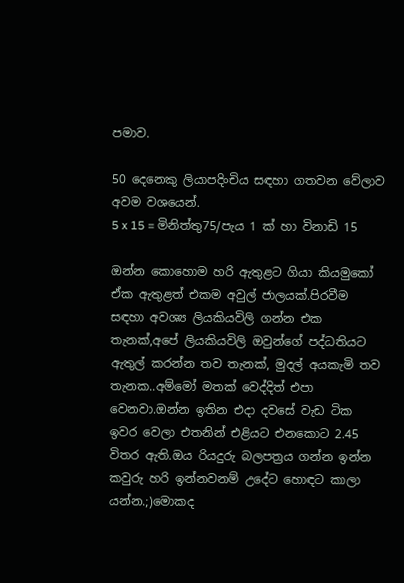පමාව.

50 දෙනෙකු ලියාපදිංචිය සඳහා ගතවන වේලාව අවම වශයෙන්.
5 x 15 = මිනිත්තු75/පැය 1 ක් හා විනාඩි 15

ඔන්න කොහොම හරි ඇතුළට ගියා කියමුකෝ ඒක ඇතුළත් එකම අවුල් ජාලයක්.පිරවීම සඳහා අවශ්‍ය ලියකියවිලි ගන්න එක තැනක්,අපේ ලියකියවිලි ඔවුන්ගේ පද්ධතියට ඇතුල් කරන්න තව තැනක්, මුදල් අයකැමි තව තැනක..අම්මෝ මතක් වෙද්දිත් එපා වෙනවා.ඔන්න ඉතින එදා දවසේ වැඩ ටික ඉවර වෙලා එතනින් එළියට එනකොට 2.45 විතර ඇති.ඔය රියදුරු බලපත්‍රය ගන්න ඉන්න කවුරු හරි ඉන්නවනම් උදේට හොඳට කාලා යන්න.;)මොකද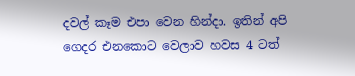දවල් කෑම එපා වෙන හින්දා. ඉතින් අපි ගෙදර එනකොට වෙලාව හවස 4 ටත්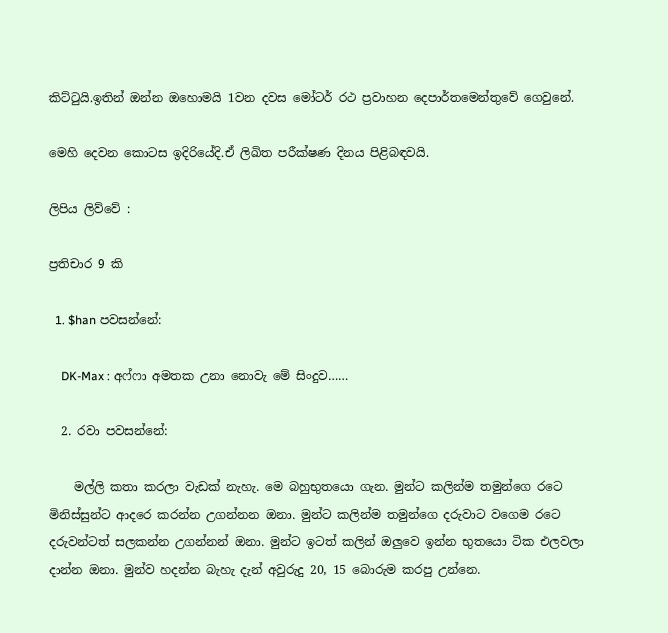කිට්‍ටුයි.ඉතින් ඔන්න ඔහොමයි 1වන දවස මෝටර් රථ ප්‍රවාහන දෙපාර්තමෙන්තුවේ ගෙවුනේ.

මෙහි දෙවන කොටස ඉදිරියේදි.ඒ ලිඛිත පරීක්ෂණ දිනය පිළිබඳවයි.

ලිපිය ලිව්වේ :

ප්‍රතිචාර 9 කි

  1. $han පවසන්නේ:

    DK-Max : අෆ්ෆා අමතක උනා නොවැ මේ සිංදුව……

  2. රවා පවසන්නේ:

    මල්ලි කතා කරලා වැඩක් නැහැ. මෙ බහුභුතයො ගැන. මුන්ට කලින්ම තමුන්ගෙ රටෙ මිනිස්සුන්ට ආදරෙ කරන්න උගන්නන ඔනා. මුන්ට කලින්ම තමුන්ගෙ දරුවාට වගෙම රටෙ දරුවන්ටත් සලකන්න උගන්නන් ඔනා. මුන්ට ඉටත් කලින් ඔලුවෙ ඉන්න භුතයො ටික එලවලා දාන්න ඔනා. මුන්ව හදන්න බැහැ දැන් අවුරුදු 20, 15 බොරුම කරපු උන්නෙ.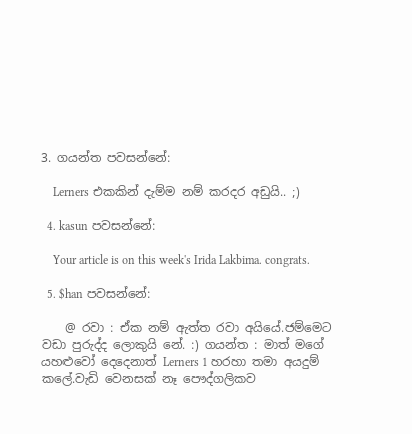3. ගයන්ත පවසන්නේ:

    Lerners එකකින් දැම්ම නම් කරදර අඩුයි.. ;)

  4. kasun පවසන්නේ:

    Your article is on this week's Irida Lakbima. congrats.

  5. $han පවසන්නේ:

    @ රවා : ඒක නම් ඇත්ත රවා අයියේ.ජම්මෙට වඩා පුරුද්ද ලොකුයි නේ. :) ගයන්ත : මාත් මගේ යහළුවෝ දෙදෙනාත් Lerners 1 හරහා තමා අයදුම් කලේ.වැඩි වෙනසක් නෑ පෞද්ගලිකව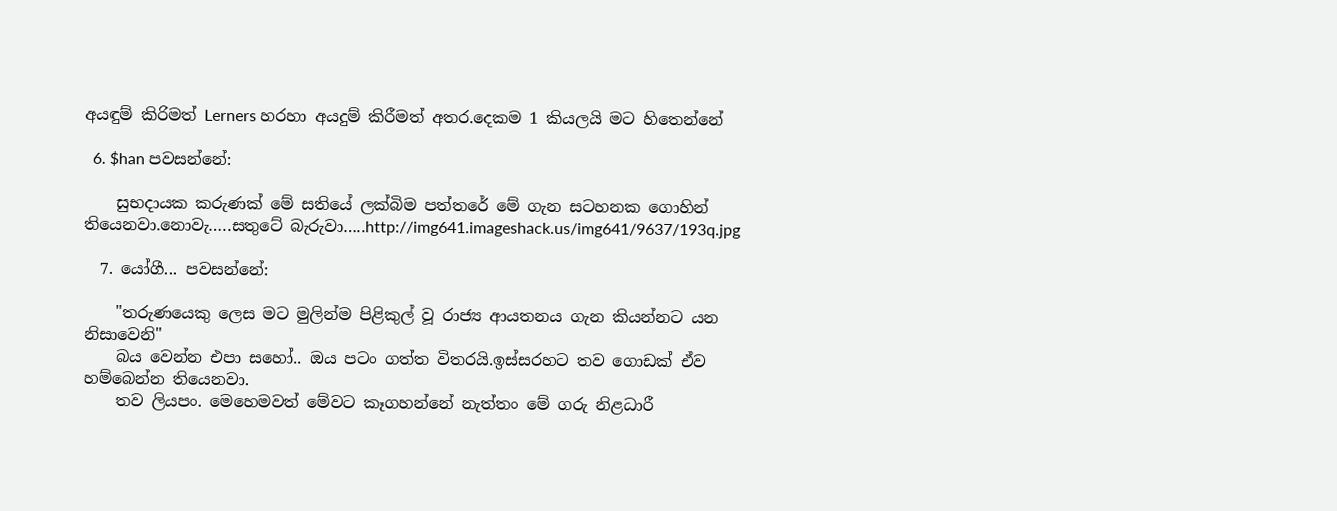අයඳුම් කිරිමත් Lerners හරහා අයදුම් කිරීමත් අතර.දෙකම 1 කියලයි මට හිතෙන්නේ

  6. $han පවසන්නේ:

    සුභදායක කරුණක් මේ සතියේ ලක්බිම පත්තරේ මේ ගැන සටහනක ගොහින් තියෙනවා.නොවැ…..සතුටේ බැරුවා…..http://img641.imageshack.us/img641/9637/193q.jpg

  7. යෝගී... පවසන්නේ:

    "තරුණයෙකු ලෙස මට මුලින්ම පිළිකුල් වූ රාජ්‍ය ආයතනය ගැන කියන්නට යන නිසාවෙනි"
    බය වෙන්න එපා සහෝ.. ඔය පටං ගත්ත විතරයි.ඉස්සරහට තව ගොඩක් ඒව හම්බෙන්න තියෙනවා.
    තව ලියපං. මෙහෙමවත් මේවට කෑගහන්නේ නැත්තං මේ ගරු නිළධාරී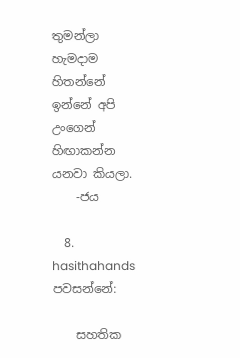තුමන්ලා හැමදාම හිතන්නේ ඉන්නේ අපි උංගෙන් හිඟාකන්න යනවා කියලා.
    -ජය

  8. hasithahands පවසන්නේ:

    සහතික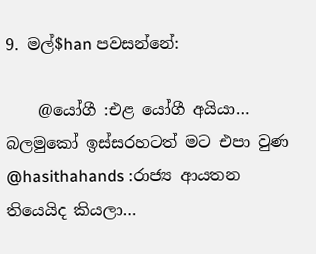9. මල්$han පවසන්නේ:

    @යෝගී :එළ යෝගී අයියා… බලමුකෝ ඉස්සරහටත් මට එපා වුණ @hasithahands :රාජ්‍ය ආයතන තියෙයිද කියලා…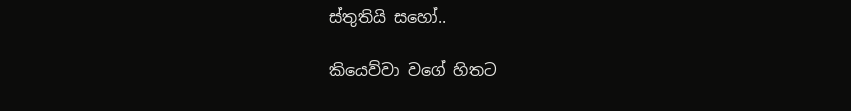ස්තුතියි සහෝ..

කියෙව්වා වගේ හිතට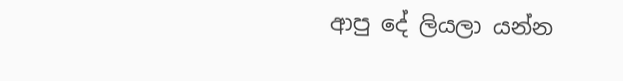ආපු දේ ලියලා යන්න